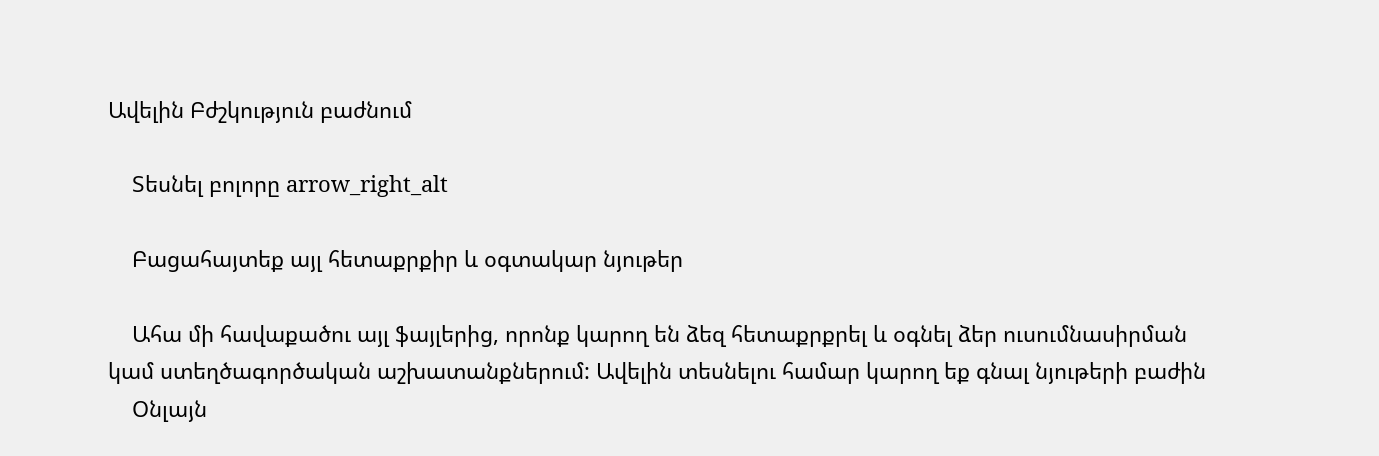Ավելին Բժշկություն բաժնում

    Տեսնել բոլորը arrow_right_alt

    Բացահայտեք այլ հետաքրքիր և օգտակար նյութեր

    Ահա մի հավաքածու այլ ֆայլերից, որոնք կարող են ձեզ հետաքրքրել և օգնել ձեր ուսումնասիրման կամ ստեղծագործական աշխատանքներում: Ավելին տեսնելու համար կարող եք գնալ նյութերի բաժին
    Օնլայն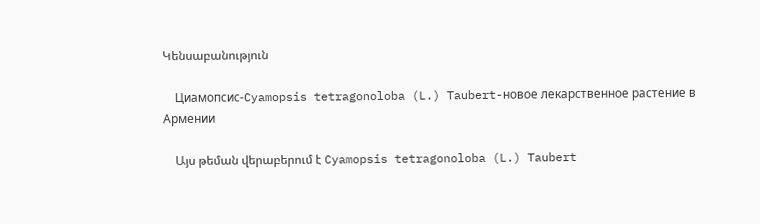Կենսաբանություն

    Циамопсис-Cyamopsis tetragonoloba (L.) Taubert-новое лекарственное растение в Армении

    Այս թեման վերաբերում է Cyamopsis tetragonoloba (L.) Taubert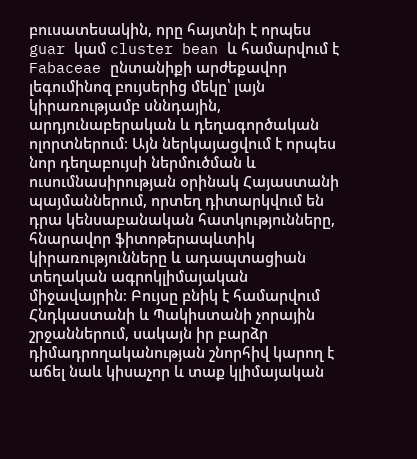բուսատեսակին, որը հայտնի է որպես guar կամ cluster bean և համարվում է Fabaceae ընտանիքի արժեքավոր լեգումինոզ բույսերից մեկը՝ լայն կիրառությամբ սննդային, արդյունաբերական և դեղագործական ոլորտներում։ Այն ներկայացվում է որպես նոր դեղաբույսի ներմուծման և ուսումնասիրության օրինակ Հայաստանի պայմաններում, որտեղ դիտարկվում են դրա կենսաբանական հատկությունները, հնարավոր ֆիտոթերապևտիկ կիրառությունները և ադապտացիան տեղական ագրոկլիմայական միջավայրին։ Բույսը բնիկ է համարվում Հնդկաստանի և Պակիստանի չորային շրջաններում, սակայն իր բարձր դիմադրողականության շնորհիվ կարող է աճել նաև կիսաչոր և տաք կլիմայական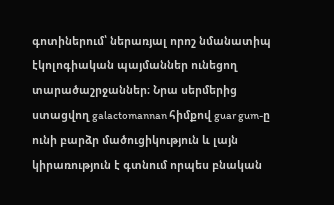գոտիներում՝ ներառյալ որոշ նմանատիպ էկոլոգիական պայմաններ ունեցող տարածաշրջաններ։ Նրա սերմերից ստացվող galactomannan հիմքով guar gum-ը ունի բարձր մածուցիկություն և լայն կիրառություն է գտնում որպես բնական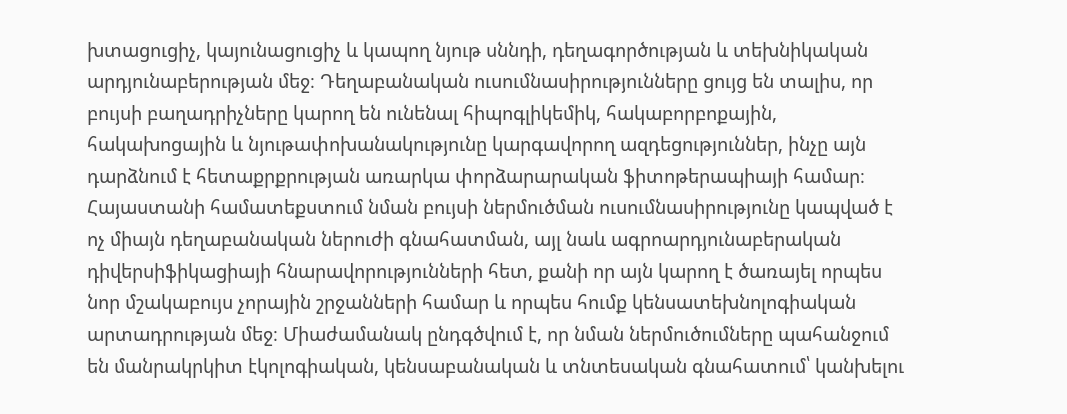խտացուցիչ, կայունացուցիչ և կապող նյութ սննդի, դեղագործության և տեխնիկական արդյունաբերության մեջ։ Դեղաբանական ուսումնասիրությունները ցույց են տալիս, որ բույսի բաղադրիչները կարող են ունենալ հիպոգլիկեմիկ, հակաբորբոքային, հակախոցային և նյութափոխանակությունը կարգավորող ազդեցություններ, ինչը այն դարձնում է հետաքրքրության առարկա փորձարարական ֆիտոթերապիայի համար։ Հայաստանի համատեքստում նման բույսի ներմուծման ուսումնասիրությունը կապված է ոչ միայն դեղաբանական ներուժի գնահատման, այլ նաև ագրոարդյունաբերական դիվերսիֆիկացիայի հնարավորությունների հետ, քանի որ այն կարող է ծառայել որպես նոր մշակաբույս չորային շրջանների համար և որպես հումք կենսատեխնոլոգիական արտադրության մեջ։ Միաժամանակ ընդգծվում է, որ նման ներմուծումները պահանջում են մանրակրկիտ էկոլոգիական, կենսաբանական և տնտեսական գնահատում՝ կանխելու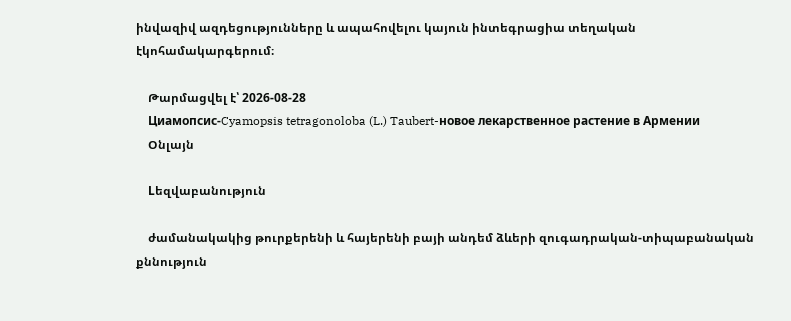ինվազիվ ազդեցությունները և ապահովելու կայուն ինտեգրացիա տեղական էկոհամակարգերում։

    Թարմացվել է՝ 2026-08-28
    Циамопсис-Cyamopsis tetragonoloba (L.) Taubert-новое лекарственное растение в Армении
    Օնլայն

    Lեզվաբանություն

    ժամանակակից թուրքերենի և հայերենի բայի անդեմ ձևերի զուգադրական-տիպաբանական քննություն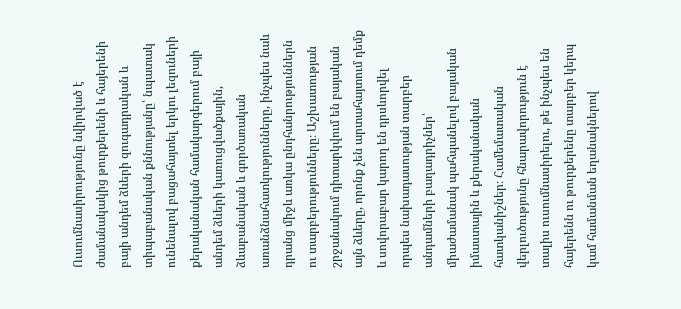Ուսումնասիրությունը նվիրված է ժամանակակից թուրքերենի և հայերենի բայի անդեմ ձևերի զուգադրական և տիպաբանական քննությանը՝ նպատակ ունենալով բացահայտել երկու լեզուների քերականական համակարգերում բայի անդեմ ձևերի կառուցվածքային, ձևաբանական և գործառական առանձնահատկությունները, ինչպես նաև դրանց միջև առկա ընդհանրություններն ու տարբերությունները։ Աշխատության շրջանակում դիտարկվում են բայական այն ձևերը, որոնք չեն արտահայտում դեմք և սովորաբար կարող են դրսևորվել որպես նախադասության տարբեր անդամների բաղադրիչներ՝ միաժամանակ պահպանելով բայական իմաստային և քերականական հատկանիշներ։ Համեմատական վերլուծությունը հնարավորություն է տալիս ուսումնասիրելու, թե ինչպես են հայերենն ու թուրքերենը տարբեր կերպ կամ համանման եղանակներով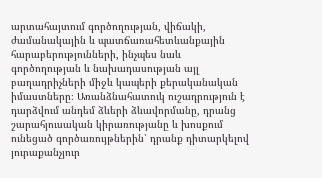արտահայտում գործողության, վիճակի, ժամանակային և պատճառահետևանքային հարաբերությունների, ինչպես նաև գործողության և նախադասության այլ բաղադրիչների միջև կապերի քերականական իմաստները։ Առանձնահատուկ ուշադրություն է դարձվում անդեմ ձևերի ձևավորմանը, դրանց շարահյուսական կիրառությանը և խոսքում ունեցած գործառույթներին՝ դրանք դիտարկելով յուրաքանչյուր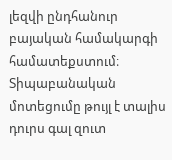լեզվի ընդհանուր բայական համակարգի համատեքստում։ Տիպաբանական մոտեցումը թույլ է տալիս դուրս գալ զուտ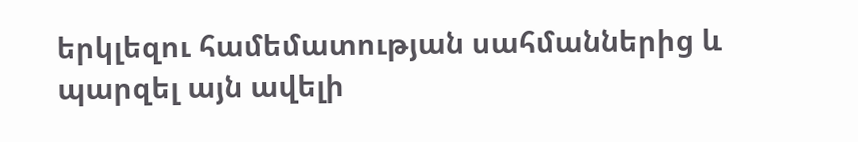երկլեզու համեմատության սահմաններից և պարզել այն ավելի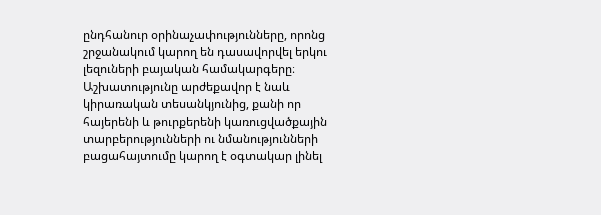ընդհանուր օրինաչափությունները, որոնց շրջանակում կարող են դասավորվել երկու լեզուների բայական համակարգերը։ Աշխատությունը արժեքավոր է նաև կիրառական տեսանկյունից, քանի որ հայերենի և թուրքերենի կառուցվածքային տարբերությունների ու նմանությունների բացահայտումը կարող է օգտակար լինել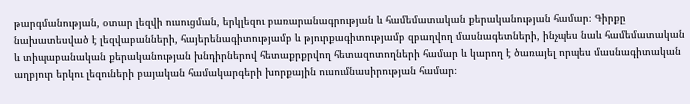թարգմանության, օտար լեզվի ուսուցման, երկլեզու բառարանագրության և համեմատական քերականության համար։ Գիրքը նախատեսված է լեզվաբանների, հայերենագիտությամբ և թյուրքագիտությամբ զբաղվող մասնագետների, ինչպես նաև համեմատական և տիպաբանական քերականության խնդիրներով հետաքրքրվող հետազոտողների համար և կարող է ծառայել որպես մասնագիտական աղբյուր երկու լեզուների բայական համակարգերի խորքային ուսումնասիրության համար։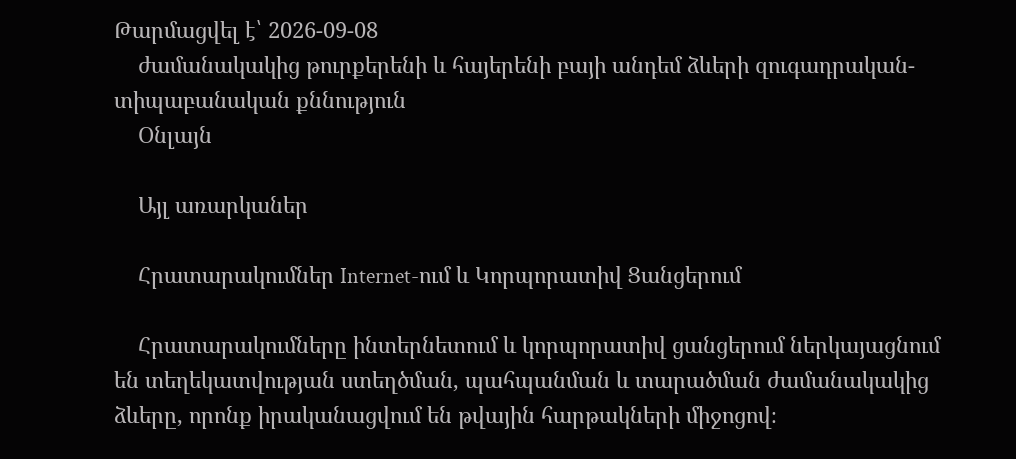Թարմացվել է՝ 2026-09-08
    ժամանակակից թուրքերենի և հայերենի բայի անդեմ ձևերի զուգադրական-տիպաբանական քննություն
    Օնլայն

    Այլ առարկաներ

    Հրատարակումներ Internet-ում և Կորպորատիվ Ցանցերում

    Հրատարակումները ինտերնետում և կորպորատիվ ցանցերում ներկայացնում են տեղեկատվության ստեղծման, պահպանման և տարածման ժամանակակից ձևերը, որոնք իրականացվում են թվային հարթակների միջոցով։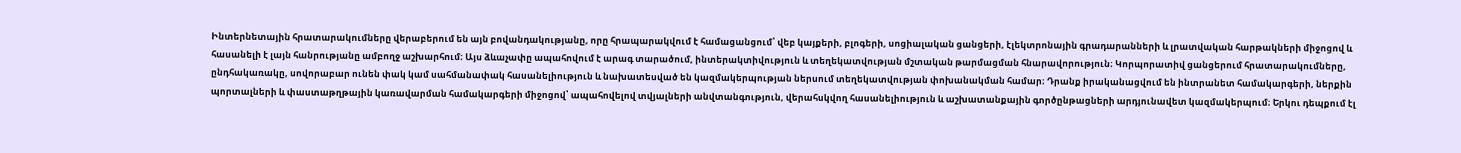Ինտերնետային հրատարակումները վերաբերում են այն բովանդակությանը, որը հրապարակվում է համացանցում՝ վեբ կայքերի, բլոգերի, սոցիալական ցանցերի, էլեկտրոնային գրադարանների և լրատվական հարթակների միջոցով և հասանելի է լայն հանրությանը ամբողջ աշխարհում։ Այս ձևաչափը ապահովում է արագ տարածում, ինտերակտիվություն և տեղեկատվության մշտական թարմացման հնարավորություն։ Կորպորատիվ ցանցերում հրատարակումները, ընդհակառակը, սովորաբար ունեն փակ կամ սահմանափակ հասանելիություն և նախատեսված են կազմակերպության ներսում տեղեկատվության փոխանակման համար։ Դրանք իրականացվում են ինտրանետ համակարգերի, ներքին պորտալների և փաստաթղթային կառավարման համակարգերի միջոցով՝ ապահովելով տվյալների անվտանգություն, վերահսկվող հասանելիություն և աշխատանքային գործընթացների արդյունավետ կազմակերպում։ Երկու դեպքում էլ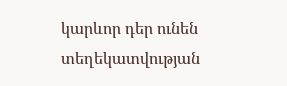կարևոր դեր ունեն տեղեկատվության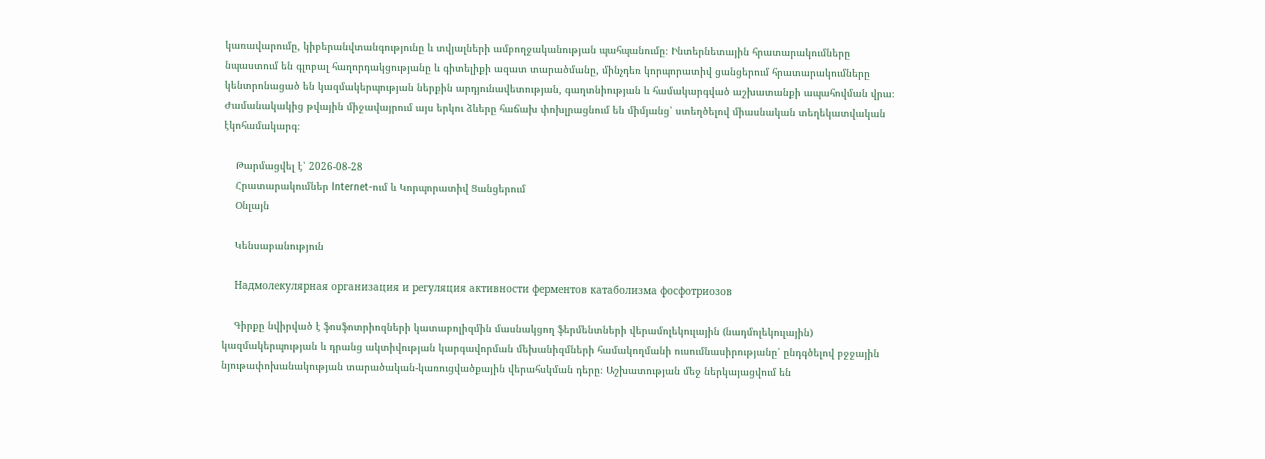կառավարումը, կիբերանվտանգությունը և տվյալների ամբողջականության պահպանումը։ Ինտերնետային հրատարակումները նպաստում են գլոբալ հաղորդակցությանը և գիտելիքի ազատ տարածմանը, մինչդեռ կորպորատիվ ցանցերում հրատարակումները կենտրոնացած են կազմակերպության ներքին արդյունավետության, գաղտնիության և համակարգված աշխատանքի ապահովման վրա։ Ժամանակակից թվային միջավայրում այս երկու ձևերը հաճախ փոխլրացնում են միմյանց՝ ստեղծելով միասնական տեղեկատվական էկոհամակարգ։

    Թարմացվել է՝ 2026-08-28
    Հրատարակումներ Internet-ում և Կորպորատիվ Ցանցերում
    Օնլայն

    Կենսաբանություն

    Надмолекулярная организация и регуляция активности ферментов катаболизма фосфотриозов

    Գիրքը նվիրված է ֆոսֆոտրիոզների կատաբոլիզմին մասնակցող ֆերմենտների վերամոլեկուլային (նադմոլեկուլային) կազմակերպության և դրանց ակտիվության կարգավորման մեխանիզմների համակողմանի ուսումնասիրությանը՝ ընդգծելով բջջային նյութափոխանակության տարածական-կառուցվածքային վերահսկման դերը։ Աշխատության մեջ ներկայացվում են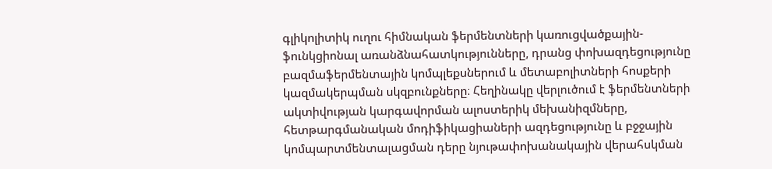գլիկոլիտիկ ուղու հիմնական ֆերմենտների կառուցվածքային-ֆունկցիոնալ առանձնահատկությունները, դրանց փոխազդեցությունը բազմաֆերմենտային կոմպլեքսներում և մետաբոլիտների հոսքերի կազմակերպման սկզբունքները։ Հեղինակը վերլուծում է ֆերմենտների ակտիվության կարգավորման ալոստերիկ մեխանիզմները, հետթարգմանական մոդիֆիկացիաների ազդեցությունը և բջջային կոմպարտմենտալացման դերը նյութափոխանակային վերահսկման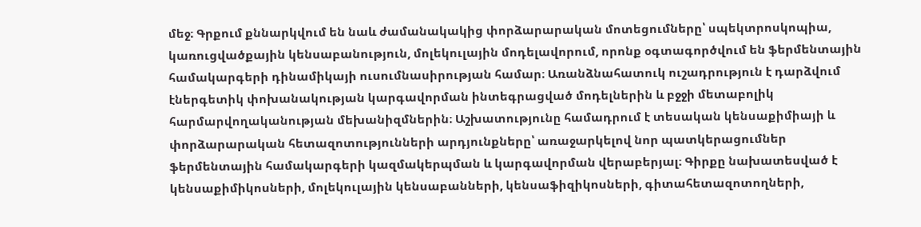մեջ։ Գրքում քննարկվում են նաև ժամանակակից փորձարարական մոտեցումները՝ սպեկտրոսկոպիա, կառուցվածքային կենսաբանություն, մոլեկուլային մոդելավորում, որոնք օգտագործվում են ֆերմենտային համակարգերի դինամիկայի ուսումնասիրության համար։ Առանձնահատուկ ուշադրություն է դարձվում էներգետիկ փոխանակության կարգավորման ինտեգրացված մոդելներին և բջջի մետաբոլիկ հարմարվողականության մեխանիզմներին։ Աշխատությունը համադրում է տեսական կենսաքիմիայի և փորձարարական հետազոտությունների արդյունքները՝ առաջարկելով նոր պատկերացումներ ֆերմենտային համակարգերի կազմակերպման և կարգավորման վերաբերյալ։ Գիրքը նախատեսված է կենսաքիմիկոսների, մոլեկուլային կենսաբանների, կենսաֆիզիկոսների, գիտահետազոտողների,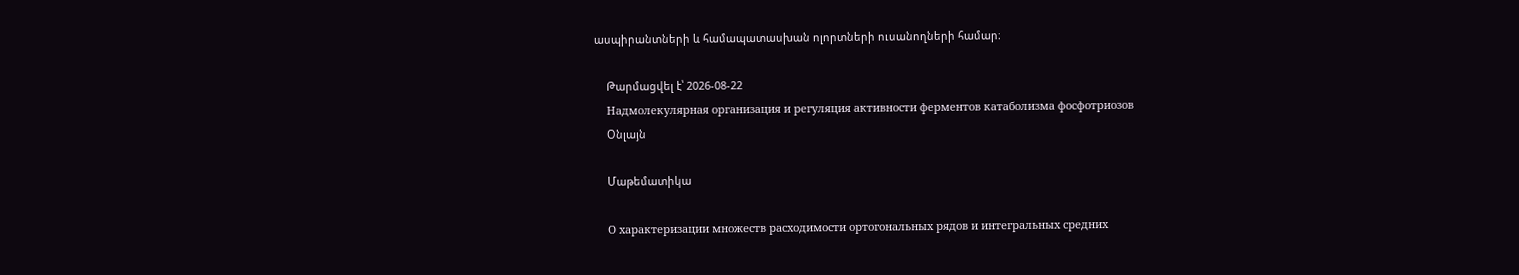ասպիրանտների և համապատասխան ոլորտների ուսանողների համար։

    Թարմացվել է՝ 2026-08-22
    Надмолекулярная организация и регуляция активности ферментов катаболизма фосфотриозов
    Օնլայն

    Մաթեմատիկա

    О характеризации множеств расходимости ортогональных рядов и интегральных средних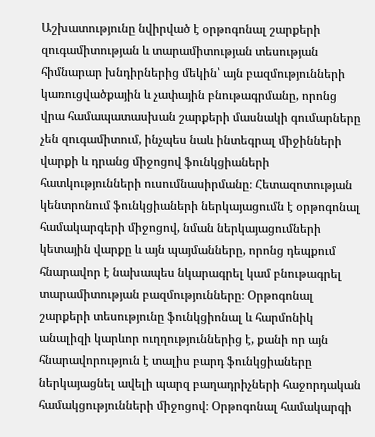Աշխատությունը նվիրված է օրթոգոնալ շարքերի զուգամիտության և տարամիտության տեսության հիմնարար խնդիրներից մեկին՝ այն բազմությունների կառուցվածքային և չափային բնութագրմանը, որոնց վրա համապատասխան շարքերի մասնակի գումարները չեն զուգամիտում, ինչպես նաև ինտեգրալ միջինների վարքի և դրանց միջոցով ֆունկցիաների հատկությունների ուսումնասիրմանը։ Հետազոտության կենտրոնում ֆունկցիաների ներկայացումն է օրթոգոնալ համակարգերի միջոցով, նման ներկայացումների կետային վարքը և այն պայմանները, որոնց դեպքում հնարավոր է նախապես նկարագրել կամ բնութագրել տարամիտության բազմությունները։ Օրթոգոնալ շարքերի տեսությունը ֆունկցիոնալ և հարմոնիկ անալիզի կարևոր ուղղություններից է, քանի որ այն հնարավորություն է տալիս բարդ ֆունկցիաները ներկայացնել ավելի պարզ բաղադրիչների հաջորդական համակցությունների միջոցով։ Օրթոգոնալ համակարգի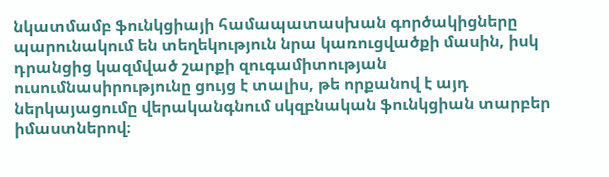նկատմամբ ֆունկցիայի համապատասխան գործակիցները պարունակում են տեղեկություն նրա կառուցվածքի մասին, իսկ դրանցից կազմված շարքի զուգամիտության ուսումնասիրությունը ցույց է տալիս, թե որքանով է այդ ներկայացումը վերականգնում սկզբնական ֆունկցիան տարբեր իմաստներով։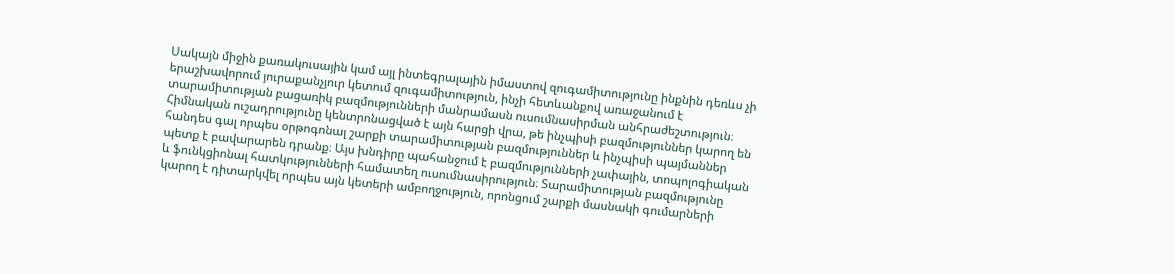Սակայն միջին քառակուսային կամ այլ ինտեգրալային իմաստով զուգամիտությունը ինքնին դեռևս չի երաշխավորում յուրաքանչյուր կետում զուգամիտություն, ինչի հետևանքով առաջանում է տարամիտության բացառիկ բազմությունների մանրամասն ուսումնասիրման անհրաժեշտություն։ Հիմնական ուշադրությունը կենտրոնացված է այն հարցի վրա, թե ինչպիսի բազմություններ կարող են հանդես գալ որպես օրթոգոնալ շարքի տարամիտության բազմություններ և ինչպիսի պայմաններ պետք է բավարարեն դրանք։ Այս խնդիրը պահանջում է բազմությունների չափային, տոպոլոգիական և ֆունկցիոնալ հատկությունների համատեղ ուսումնասիրություն։ Տարամիտության բազմությունը կարող է դիտարկվել որպես այն կետերի ամբողջություն, որոնցում շարքի մասնակի գումարների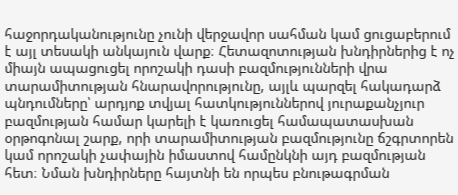հաջորդականությունը չունի վերջավոր սահման կամ ցուցաբերում է այլ տեսակի անկայուն վարք։ Հետազոտության խնդիրներից է ոչ միայն ապացուցել որոշակի դասի բազմությունների վրա տարամիտության հնարավորությունը, այլև պարզել հակադարձ պնդումները՝ արդյոք տվյալ հատկություններով յուրաքանչյուր բազմության համար կարելի է կառուցել համապատասխան օրթոգոնալ շարք, որի տարամիտության բազմությունը ճշգրտորեն կամ որոշակի չափային իմաստով համընկնի այդ բազմության հետ։ Նման խնդիրները հայտնի են որպես բնութագրման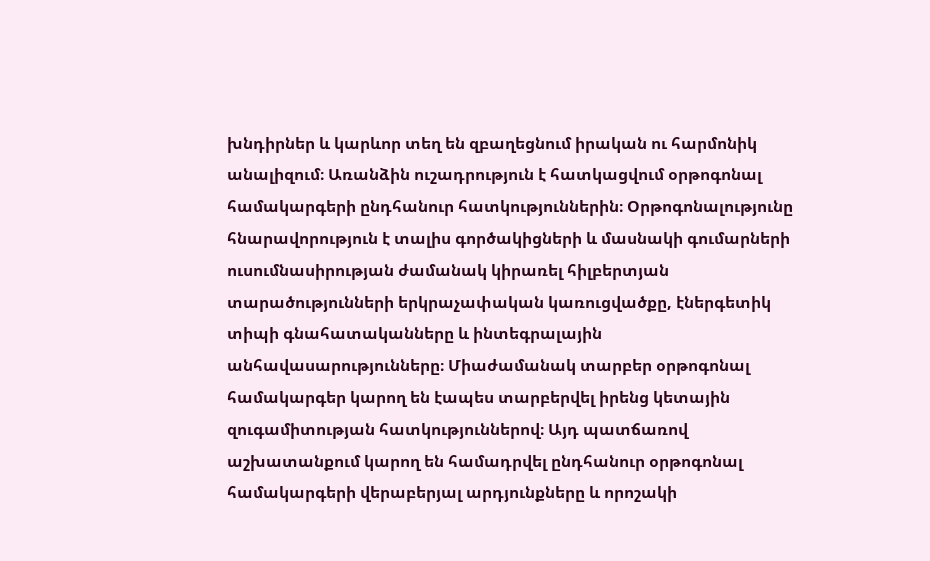խնդիրներ և կարևոր տեղ են զբաղեցնում իրական ու հարմոնիկ անալիզում։ Առանձին ուշադրություն է հատկացվում օրթոգոնալ համակարգերի ընդհանուր հատկություններին։ Օրթոգոնալությունը հնարավորություն է տալիս գործակիցների և մասնակի գումարների ուսումնասիրության ժամանակ կիրառել հիլբերտյան տարածությունների երկրաչափական կառուցվածքը, էներգետիկ տիպի գնահատականները և ինտեգրալային անհավասարությունները։ Միաժամանակ տարբեր օրթոգոնալ համակարգեր կարող են էապես տարբերվել իրենց կետային զուգամիտության հատկություններով։ Այդ պատճառով աշխատանքում կարող են համադրվել ընդհանուր օրթոգոնալ համակարգերի վերաբերյալ արդյունքները և որոշակի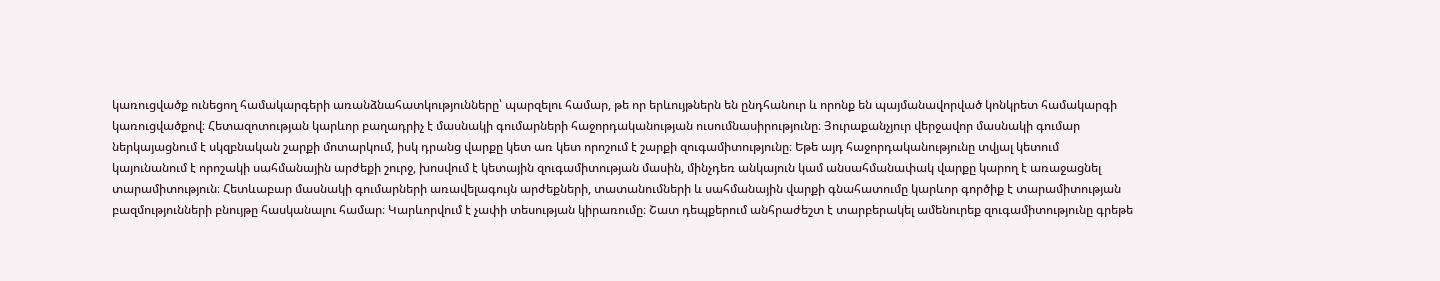կառուցվածք ունեցող համակարգերի առանձնահատկությունները՝ պարզելու համար, թե որ երևույթներն են ընդհանուր և որոնք են պայմանավորված կոնկրետ համակարգի կառուցվածքով։ Հետազոտության կարևոր բաղադրիչ է մասնակի գումարների հաջորդականության ուսումնասիրությունը։ Յուրաքանչյուր վերջավոր մասնակի գումար ներկայացնում է սկզբնական շարքի մոտարկում, իսկ դրանց վարքը կետ առ կետ որոշում է շարքի զուգամիտությունը։ Եթե այդ հաջորդականությունը տվյալ կետում կայունանում է որոշակի սահմանային արժեքի շուրջ, խոսվում է կետային զուգամիտության մասին, մինչդեռ անկայուն կամ անսահմանափակ վարքը կարող է առաջացնել տարամիտություն։ Հետևաբար մասնակի գումարների առավելագույն արժեքների, տատանումների և սահմանային վարքի գնահատումը կարևոր գործիք է տարամիտության բազմությունների բնույթը հասկանալու համար։ Կարևորվում է չափի տեսության կիրառումը։ Շատ դեպքերում անհրաժեշտ է տարբերակել ամենուրեք զուգամիտությունը գրեթե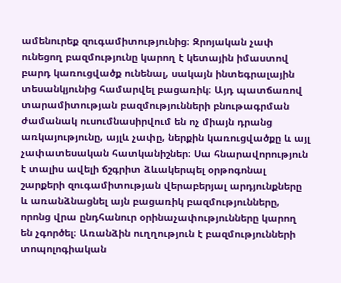ամենուրեք զուգամիտությունից։ Զրոյական չափ ունեցող բազմությունը կարող է կետային իմաստով բարդ կառուցվածք ունենալ, սակայն ինտեգրալային տեսանկյունից համարվել բացառիկ։ Այդ պատճառով տարամիտության բազմությունների բնութագրման ժամանակ ուսումնասիրվում են ոչ միայն դրանց առկայությունը, այլև չափը, ներքին կառուցվածքը և այլ չափատեսական հատկանիշներ։ Սա հնարավորություն է տալիս ավելի ճշգրիտ ձևակերպել օրթոգոնալ շարքերի զուգամիտության վերաբերյալ արդյունքները և առանձնացնել այն բացառիկ բազմությունները, որոնց վրա ընդհանուր օրինաչափությունները կարող են չգործել։ Առանձին ուղղություն է բազմությունների տոպոլոգիական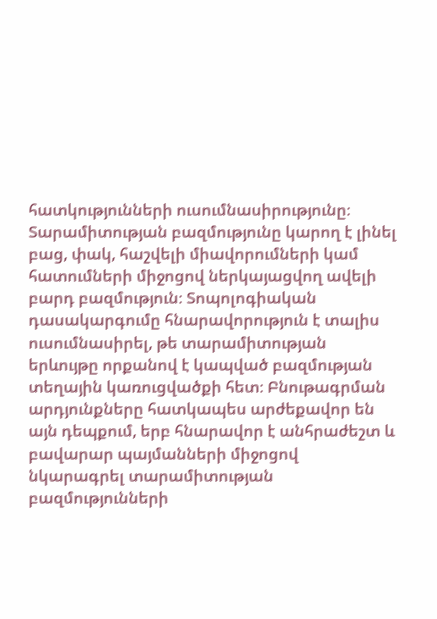հատկությունների ուսումնասիրությունը։ Տարամիտության բազմությունը կարող է լինել բաց, փակ, հաշվելի միավորումների կամ հատումների միջոցով ներկայացվող ավելի բարդ բազմություն։ Տոպոլոգիական դասակարգումը հնարավորություն է տալիս ուսումնասիրել, թե տարամիտության երևույթը որքանով է կապված բազմության տեղային կառուցվածքի հետ։ Բնութագրման արդյունքները հատկապես արժեքավոր են այն դեպքում, երբ հնարավոր է անհրաժեշտ և բավարար պայմանների միջոցով նկարագրել տարամիտության բազմությունների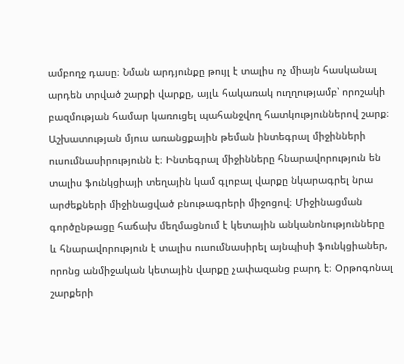ամբողջ դասը։ Նման արդյունքը թույլ է տալիս ոչ միայն հասկանալ արդեն տրված շարքի վարքը, այլև հակառակ ուղղությամբ՝ որոշակի բազմության համար կառուցել պահանջվող հատկություններով շարք։ Աշխատության մյուս առանցքային թեման ինտեգրալ միջինների ուսումնասիրությունն է։ Ինտեգրալ միջինները հնարավորություն են տալիս ֆունկցիայի տեղային կամ գլոբալ վարքը նկարագրել նրա արժեքների միջինացված բնութագրերի միջոցով։ Միջինացման գործընթացը հաճախ մեղմացնում է կետային անկանոնությունները և հնարավորություն է տալիս ուսումնասիրել այնպիսի ֆունկցիաներ, որոնց անմիջական կետային վարքը չափազանց բարդ է։ Օրթոգոնալ շարքերի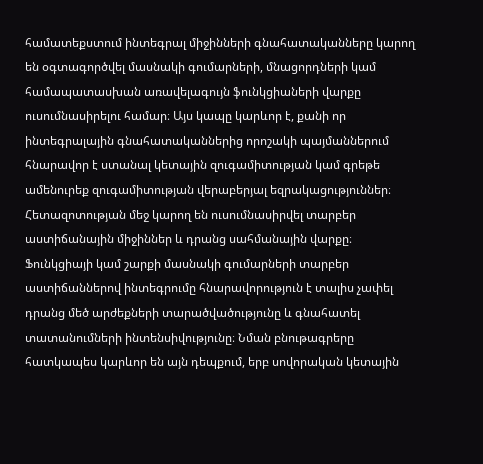համատեքստում ինտեգրալ միջինների գնահատականները կարող են օգտագործվել մասնակի գումարների, մնացորդների կամ համապատասխան առավելագույն ֆունկցիաների վարքը ուսումնասիրելու համար։ Այս կապը կարևոր է, քանի որ ինտեգրալային գնահատականներից որոշակի պայմաններում հնարավոր է ստանալ կետային զուգամիտության կամ գրեթե ամենուրեք զուգամիտության վերաբերյալ եզրակացություններ։ Հետազոտության մեջ կարող են ուսումնասիրվել տարբեր աստիճանային միջիններ և դրանց սահմանային վարքը։ Ֆունկցիայի կամ շարքի մասնակի գումարների տարբեր աստիճաններով ինտեգրումը հնարավորություն է տալիս չափել դրանց մեծ արժեքների տարածվածությունը և գնահատել տատանումների ինտենսիվությունը։ Նման բնութագրերը հատկապես կարևոր են այն դեպքում, երբ սովորական կետային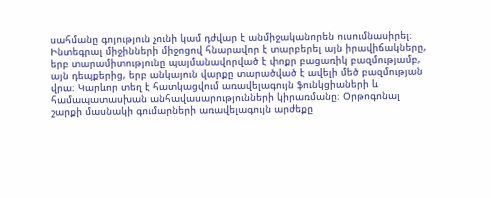սահմանը գոյություն չունի կամ դժվար է անմիջականորեն ուսումնասիրել։ Ինտեգրալ միջինների միջոցով հնարավոր է տարբերել այն իրավիճակները, երբ տարամիտությունը պայմանավորված է փոքր բացառիկ բազմությամբ, այն դեպքերից, երբ անկայուն վարքը տարածված է ավելի մեծ բազմության վրա։ Կարևոր տեղ է հատկացվում առավելագույն ֆունկցիաների և համապատասխան անհավասարությունների կիրառմանը։ Օրթոգոնալ շարքի մասնակի գումարների առավելագույն արժեքը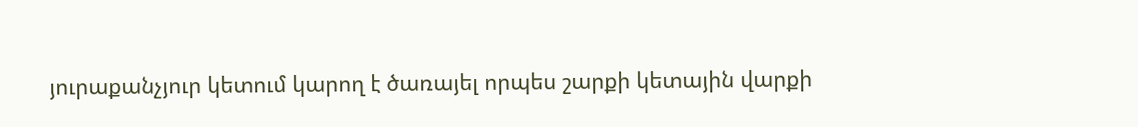յուրաքանչյուր կետում կարող է ծառայել որպես շարքի կետային վարքի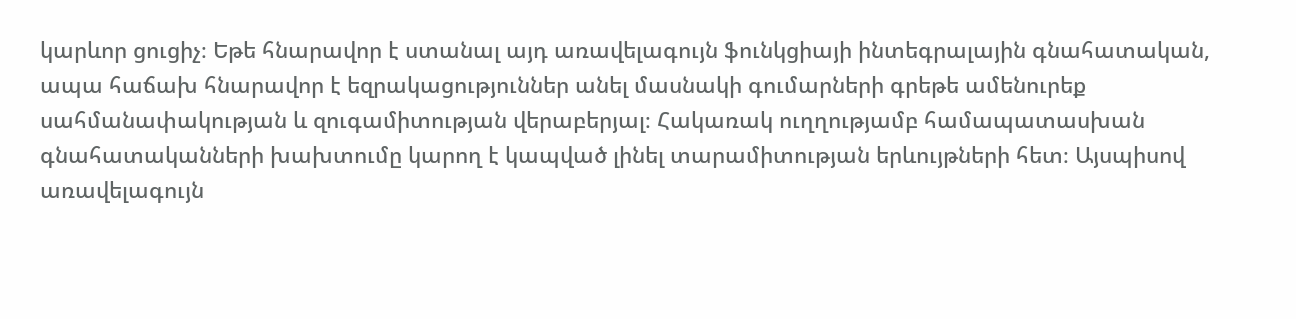կարևոր ցուցիչ։ Եթե հնարավոր է ստանալ այդ առավելագույն ֆունկցիայի ինտեգրալային գնահատական, ապա հաճախ հնարավոր է եզրակացություններ անել մասնակի գումարների գրեթե ամենուրեք սահմանափակության և զուգամիտության վերաբերյալ։ Հակառակ ուղղությամբ համապատասխան գնահատականների խախտումը կարող է կապված լինել տարամիտության երևույթների հետ։ Այսպիսով առավելագույն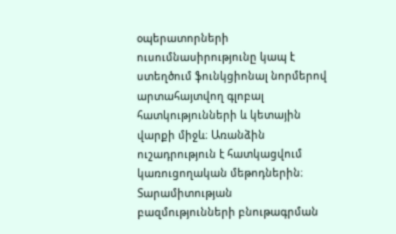օպերատորների ուսումնասիրությունը կապ է ստեղծում ֆունկցիոնալ նորմերով արտահայտվող գլոբալ հատկությունների և կետային վարքի միջև։ Առանձին ուշադրություն է հատկացվում կառուցողական մեթոդներին։ Տարամիտության բազմությունների բնութագրման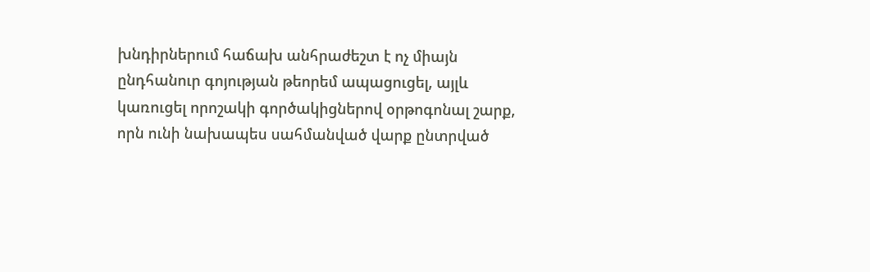խնդիրներում հաճախ անհրաժեշտ է ոչ միայն ընդհանուր գոյության թեորեմ ապացուցել, այլև կառուցել որոշակի գործակիցներով օրթոգոնալ շարք, որն ունի նախապես սահմանված վարք ընտրված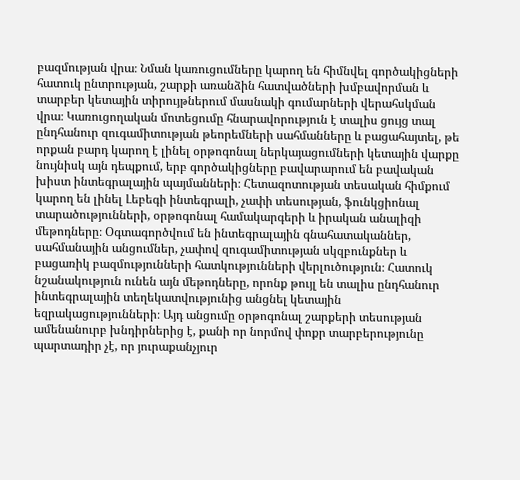բազմության վրա։ Նման կառուցումները կարող են հիմնվել գործակիցների հատուկ ընտրության, շարքի առանձին հատվածների խմբավորման և տարբեր կետային տիրույթներում մասնակի գումարների վերահսկման վրա։ Կառուցողական մոտեցումը հնարավորություն է տալիս ցույց տալ ընդհանուր զուգամիտության թեորեմների սահմանները և բացահայտել, թե որքան բարդ կարող է լինել օրթոգոնալ ներկայացումների կետային վարքը նույնիսկ այն դեպքում, երբ գործակիցները բավարարում են բավական խիստ ինտեգրալային պայմանների։ Հետազոտության տեսական հիմքում կարող են լինել Լեբեգի ինտեգրալի, չափի տեսության, ֆունկցիոնալ տարածությունների, օրթոգոնալ համակարգերի և իրական անալիզի մեթոդները։ Օգտագործվում են ինտեգրալային գնահատականներ, սահմանային անցումներ, չափով զուգամիտության սկզբունքներ և բացառիկ բազմությունների հատկությունների վերլուծություն։ Հատուկ նշանակություն ունեն այն մեթոդները, որոնք թույլ են տալիս ընդհանուր ինտեգրալային տեղեկատվությունից անցնել կետային եզրակացությունների։ Այդ անցումը օրթոգոնալ շարքերի տեսության ամենանուրբ խնդիրներից է, քանի որ նորմով փոքր տարբերությունը պարտադիր չէ, որ յուրաքանչյուր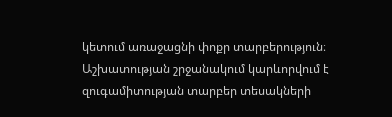կետում առաջացնի փոքր տարբերություն։ Աշխատության շրջանակում կարևորվում է զուգամիտության տարբեր տեսակների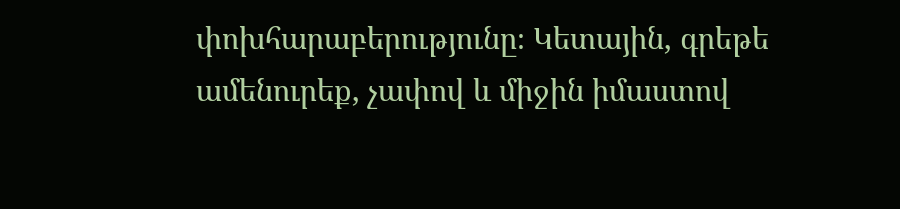փոխհարաբերությունը։ Կետային, գրեթե ամենուրեք, չափով և միջին իմաստով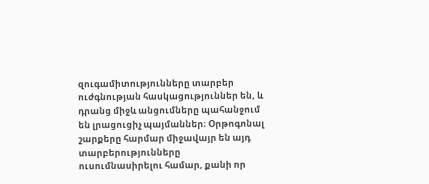զուգամիտությունները տարբեր ուժգնության հասկացություններ են, և դրանց միջև անցումները պահանջում են լրացուցիչ պայմաններ։ Օրթոգոնալ շարքերը հարմար միջավայր են այդ տարբերությունները ուսումնասիրելու համար, քանի որ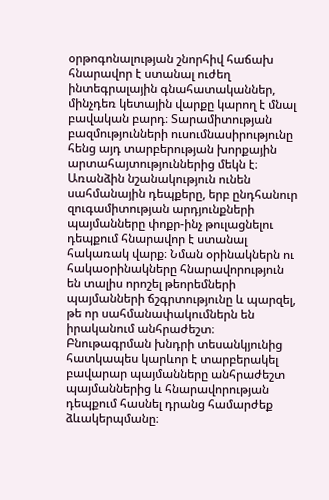օրթոգոնալության շնորհիվ հաճախ հնարավոր է ստանալ ուժեղ ինտեգրալային գնահատականներ, մինչդեռ կետային վարքը կարող է մնալ բավական բարդ։ Տարամիտության բազմությունների ուսումնասիրությունը հենց այդ տարբերության խորքային արտահայտություններից մեկն է։ Առանձին նշանակություն ունեն սահմանային դեպքերը, երբ ընդհանուր զուգամիտության արդյունքների պայմանները փոքր-ինչ թուլացնելու դեպքում հնարավոր է ստանալ հակառակ վարք։ Նման օրինակներն ու հակաօրինակները հնարավորություն են տալիս որոշել թեորեմների պայմանների ճշգրտությունը և պարզել, թե որ սահմանափակումներն են իրականում անհրաժեշտ։ Բնութագրման խնդրի տեսանկյունից հատկապես կարևոր է տարբերակել բավարար պայմանները անհրաժեշտ պայմաններից և հնարավորության դեպքում հասնել դրանց համարժեք ձևակերպմանը։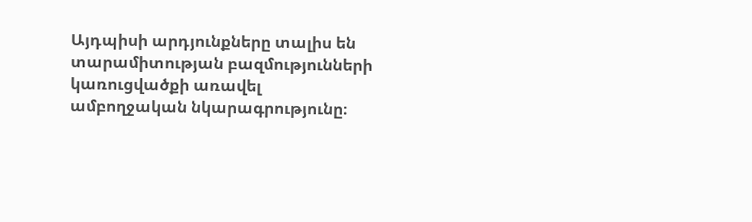Այդպիսի արդյունքները տալիս են տարամիտության բազմությունների կառուցվածքի առավել ամբողջական նկարագրությունը։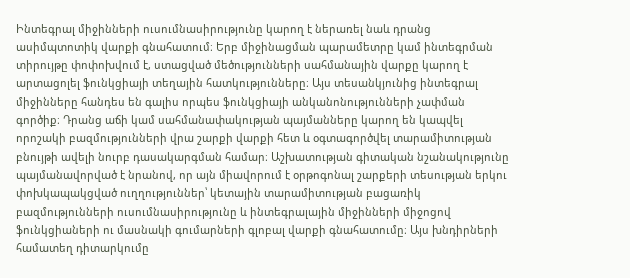Ինտեգրալ միջինների ուսումնասիրությունը կարող է ներառել նաև դրանց ասիմպտոտիկ վարքի գնահատում։ Երբ միջինացման պարամետրը կամ ինտեգրման տիրույթը փոփոխվում է, ստացված մեծությունների սահմանային վարքը կարող է արտացոլել ֆունկցիայի տեղային հատկությունները։ Այս տեսանկյունից ինտեգրալ միջինները հանդես են գալիս որպես ֆունկցիայի անկանոնությունների չափման գործիք։ Դրանց աճի կամ սահմանափակության պայմանները կարող են կապվել որոշակի բազմությունների վրա շարքի վարքի հետ և օգտագործվել տարամիտության բնույթի ավելի նուրբ դասակարգման համար։ Աշխատության գիտական նշանակությունը պայմանավորված է նրանով, որ այն միավորում է օրթոգոնալ շարքերի տեսության երկու փոխկապակցված ուղղություններ՝ կետային տարամիտության բացառիկ բազմությունների ուսումնասիրությունը և ինտեգրալային միջինների միջոցով ֆունկցիաների ու մասնակի գումարների գլոբալ վարքի գնահատումը։ Այս խնդիրների համատեղ դիտարկումը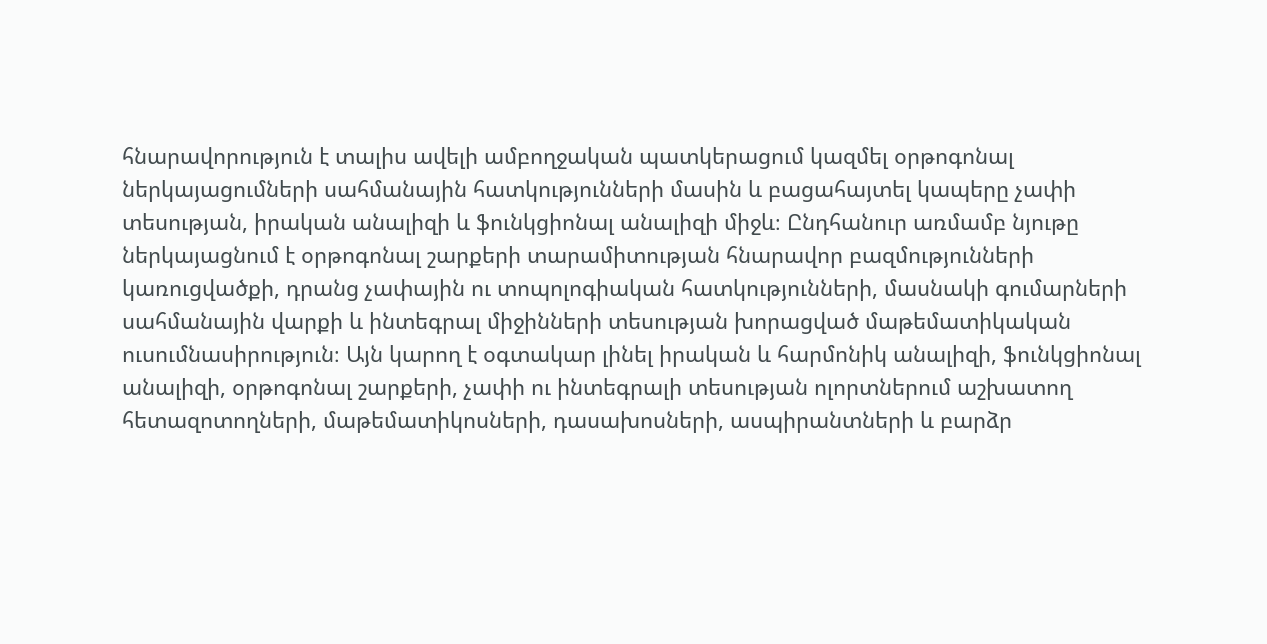հնարավորություն է տալիս ավելի ամբողջական պատկերացում կազմել օրթոգոնալ ներկայացումների սահմանային հատկությունների մասին և բացահայտել կապերը չափի տեսության, իրական անալիզի և ֆունկցիոնալ անալիզի միջև։ Ընդհանուր առմամբ նյութը ներկայացնում է օրթոգոնալ շարքերի տարամիտության հնարավոր բազմությունների կառուցվածքի, դրանց չափային ու տոպոլոգիական հատկությունների, մասնակի գումարների սահմանային վարքի և ինտեգրալ միջինների տեսության խորացված մաթեմատիկական ուսումնասիրություն։ Այն կարող է օգտակար լինել իրական և հարմոնիկ անալիզի, ֆունկցիոնալ անալիզի, օրթոգոնալ շարքերի, չափի ու ինտեգրալի տեսության ոլորտներում աշխատող հետազոտողների, մաթեմատիկոսների, դասախոսների, ասպիրանտների և բարձր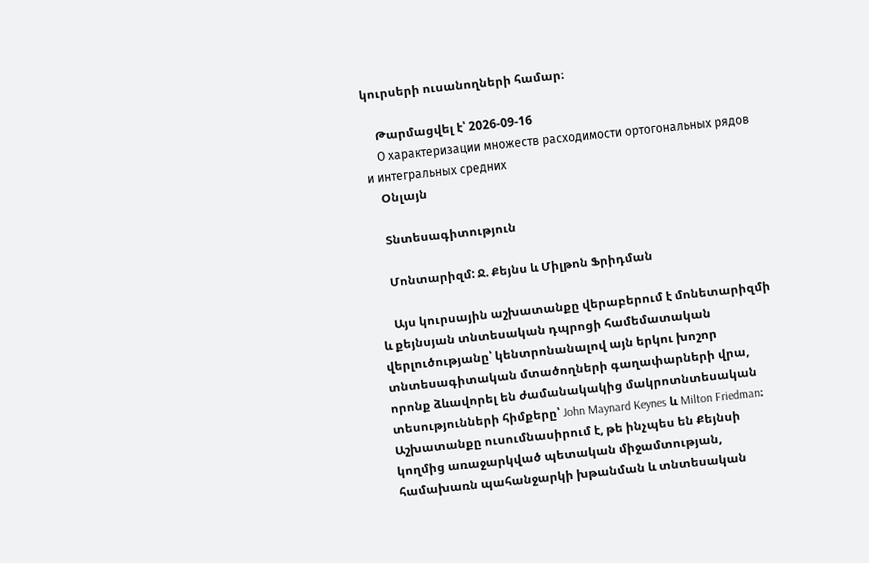կուրսերի ուսանողների համար։

    Թարմացվել է՝ 2026-09-16
    О характеризации множеств расходимости ортогональных рядов и интегральных средних
    Օնլայն

    Տնտեսագիտություն

    Մոնտարիզմ: Ջ. Քեյնս և Միլթոն Ֆրիդման

    Այս կուրսային աշխատանքը վերաբերում է մոնետարիզմի և քեյնսյան տնտեսական դպրոցի համեմատական վերլուծությանը՝ կենտրոնանալով այն երկու խոշոր տնտեսագիտական մտածողների գաղափարների վրա, որոնք ձևավորել են ժամանակակից մակրոտնտեսական տեսությունների հիմքերը՝ John Maynard Keynes և Milton Friedman։ Աշխատանքը ուսումնասիրում է, թե ինչպես են Քեյնսի կողմից առաջարկված պետական միջամտության, համախառն պահանջարկի խթանման և տնտեսական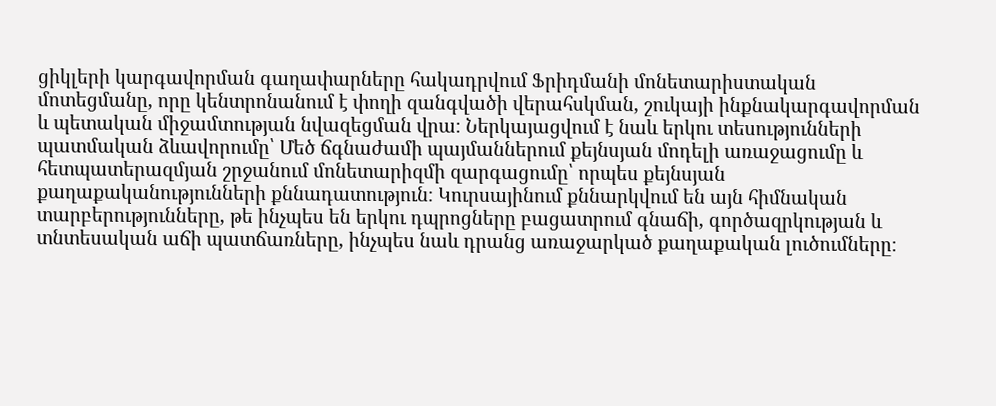ցիկլերի կարգավորման գաղափարները հակադրվում Ֆրիդմանի մոնետարիստական մոտեցմանը, որը կենտրոնանում է փողի զանգվածի վերահսկման, շուկայի ինքնակարգավորման և պետական միջամտության նվազեցման վրա։ Ներկայացվում է նաև երկու տեսությունների պատմական ձևավորումը՝ Մեծ ճգնաժամի պայմաններում քեյնսյան մոդելի առաջացումը և հետպատերազմյան շրջանում մոնետարիզմի զարգացումը՝ որպես քեյնսյան քաղաքականությունների քննադատություն։ Կուրսայինում քննարկվում են այն հիմնական տարբերությունները, թե ինչպես են երկու դպրոցները բացատրում գնաճի, գործազրկության և տնտեսական աճի պատճառները, ինչպես նաև դրանց առաջարկած քաղաքական լուծումները։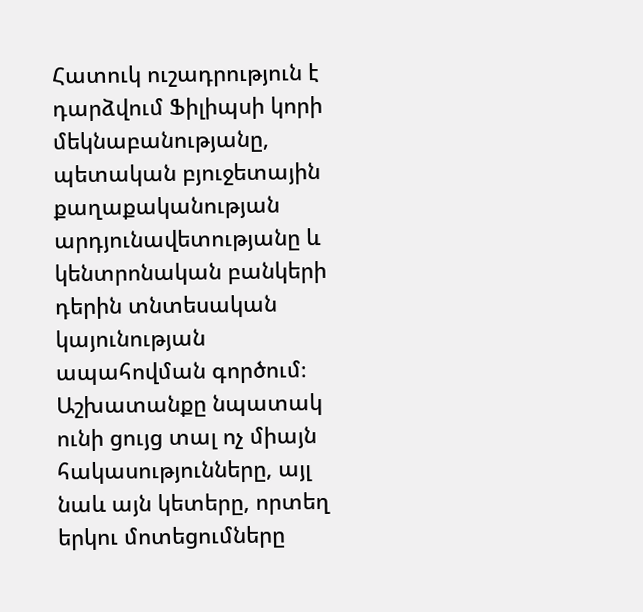Հատուկ ուշադրություն է դարձվում Ֆիլիպսի կորի մեկնաբանությանը, պետական բյուջետային քաղաքականության արդյունավետությանը և կենտրոնական բանկերի դերին տնտեսական կայունության ապահովման գործում։ Աշխատանքը նպատակ ունի ցույց տալ ոչ միայն հակասությունները, այլ նաև այն կետերը, որտեղ երկու մոտեցումները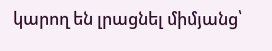կարող են լրացնել միմյանց՝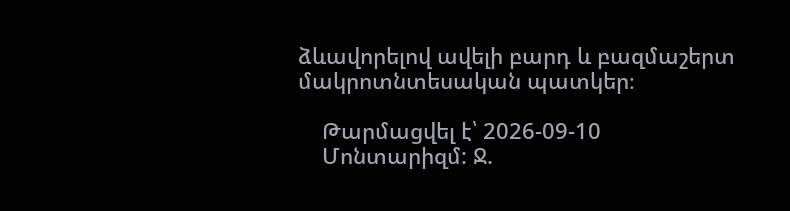ձևավորելով ավելի բարդ և բազմաշերտ մակրոտնտեսական պատկեր։

    Թարմացվել է՝ 2026-09-10
    Մոնտարիզմ: Ջ.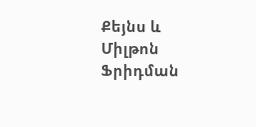Քեյնս և Միլթոն Ֆրիդման